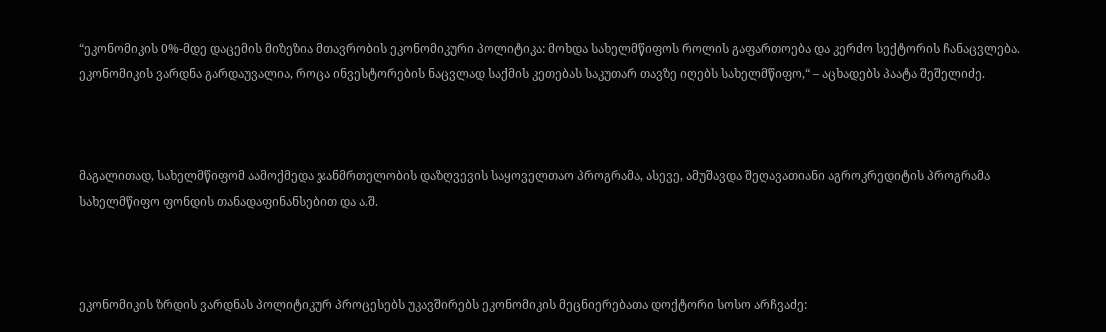“ეკონომიკის 0%-მდე დაცემის მიზეზია მთავრობის ეკონომიკური პოლიტიკა: მოხდა სახელმწიფოს როლის გაფართოება და კერძო სექტორის ჩანაცვლება. ეკონომიკის ვარდნა გარდაუვალია, როცა ინვესტორების ნაცვლად საქმის კეთებას საკუთარ თავზე იღებს სახელმწიფო,“ – აცხადებს პაატა შეშელიძე.



მაგალითად, სახელმწიფომ აამოქმედა ჯანმრთელობის დაზღვევის საყოველთაო პროგრამა, ასევე, ამუშავდა შეღავათიანი აგროკრედიტის პროგრამა სახელმწიფო ფონდის თანადაფინანსებით და ა.შ.



ეკონომიკის ზრდის ვარდნას პოლიტიკურ პროცესებს უკავშირებს ეკონომიკის მეცნიერებათა დოქტორი სოსო არჩვაძე: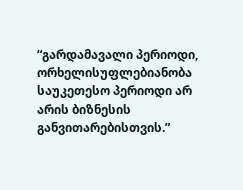“გარდამავალი პერიოდი, ორხელისუფლებიანობა საუკეთესო პერიოდი არ არის ბიზნესის განვითარებისთვის.”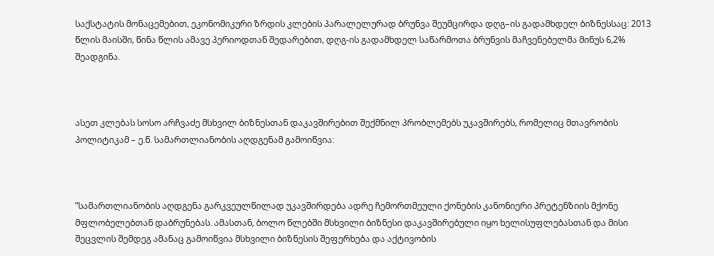საქსტატის მონაცემებით, ეკონომიკური ზრდის კლების პარალელურად ბრუნვა შეუმცირდა დღგ–ის გადამხდელ ბიზნესსაც: 2013 წლის მაისში, წინა წლის ამავე პერიოდთან შედარებით, დღგ-ის გადამხდელ საწარმოთა ბრუნვის მაჩვენებელმა მინუს 6,2% შეადგინა.



ასეთ კლებას სოსო არჩვაძე მსხვილ ბიზნესთან დაკავშირებით შექმნილ პრობლემებს უკავშირებს, რომელიც მთავრობის პოლიტიკამ – ე.წ. სამართლიანობის აღდგენამ გამოიწვია:



“სამართლიანობის აღდგენა გარკვეულწილად უკავშირდება ადრე ჩემორთმეული ქონების კანონიერი პრეტენზიის მქონე მფლობელებთან დაბრუნებას. ამასთან, ბოლო წლებში მსხვილი ბიზნესი დაკავშირებული იყო ხელისუფლებასთან და მისი შეცვლის შემდეგ ამანაც გამოიწვია მსხვილი ბიზნესის შეფერხება და აქტივობის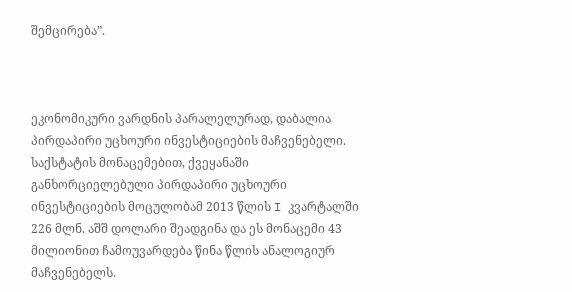შემცირება”.



ეკონომიკური ვარდნის პარალელურად, დაბალია პირდაპირი უცხოური ინვესტიციების მაჩვენებელი. საქსტატის მონაცემებით, ქვეყანაში განხორციელებული პირდაპირი უცხოური ინვესტიციების მოცულობამ 2013 წლის I კვარტალში 226 მლნ. აშშ დოლარი შეადგინა და ეს მონაცემი 43 მილიონით ჩამოუვარდება წინა წლის ანალოგიურ მაჩვენებელს.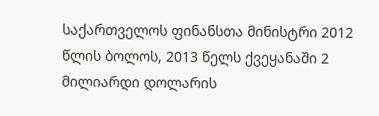საქართველოს ფინანსთა მინისტრი 2012 წლის ბოლოს, 2013 წელს ქვეყანაში 2 მილიარდი დოლარის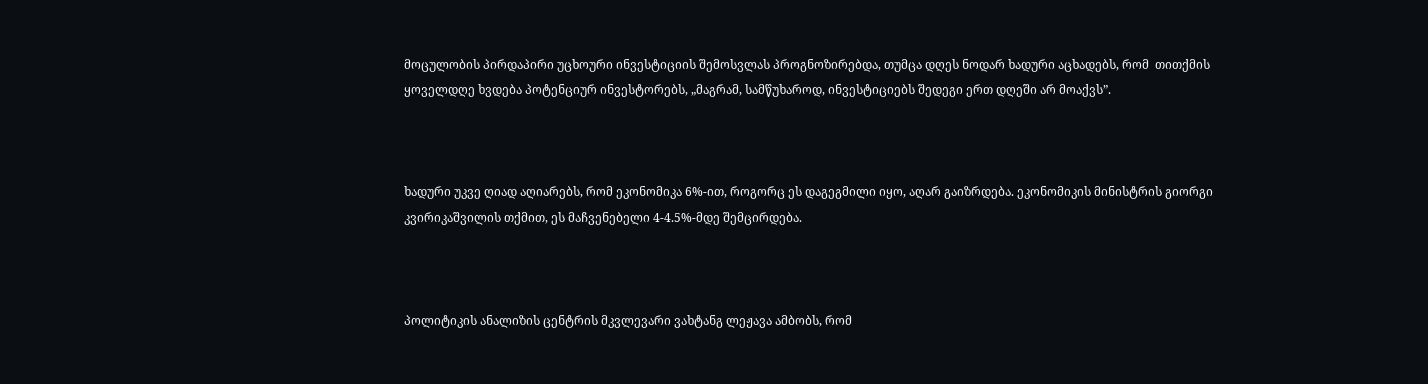მოცულობის პირდაპირი უცხოური ინვესტიციის შემოსვლას პროგნოზირებდა, თუმცა დღეს ნოდარ ხადური აცხადებს, რომ  თითქმის ყოველდღე ხვდება პოტენციურ ინვესტორებს, „მაგრამ, სამწუხაროდ, ინვესტიციებს შედეგი ერთ დღეში არ მოაქვს”.



ხადური უკვე ღიად აღიარებს, რომ ეკონომიკა 6%-ით, როგორც ეს დაგეგმილი იყო, აღარ გაიზრდება. ეკონომიკის მინისტრის გიორგი კვირიკაშვილის თქმით, ეს მაჩვენებელი 4-4.5%-მდე შემცირდება.



პოლიტიკის ანალიზის ცენტრის მკვლევარი ვახტანგ ლეჟავა ამბობს, რომ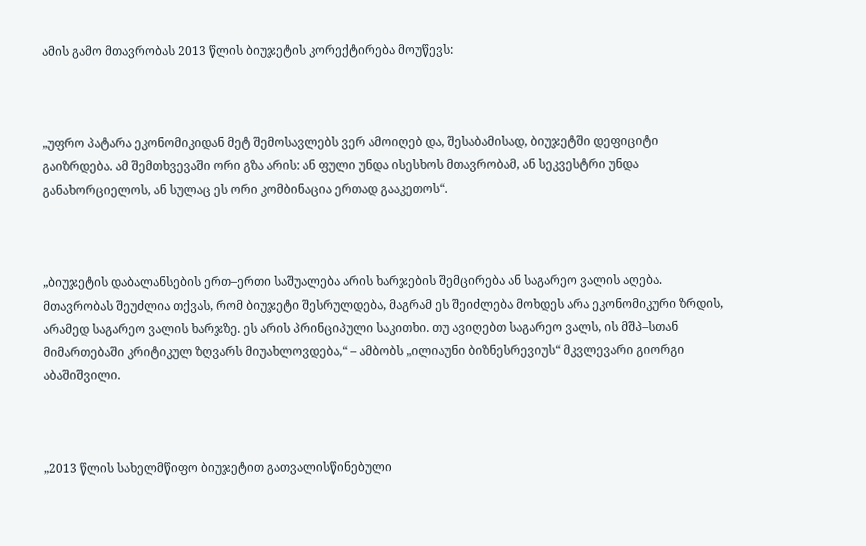ამის გამო მთავრობას 2013 წლის ბიუჯეტის კორექტირება მოუწევს:



„უფრო პატარა ეკონომიკიდან მეტ შემოსავლებს ვერ ამოიღებ და, შესაბამისად, ბიუჯეტში დეფიციტი გაიზრდება. ამ შემთხვევაში ორი გზა არის: ან ფული უნდა ისესხოს მთავრობამ, ან სეკვესტრი უნდა განახორციელოს, ან სულაც ეს ორი კომბინაცია ერთად გააკეთოს“.



„ბიუჯეტის დაბალანსების ერთ–ერთი საშუალება არის ხარჯების შემცირება ან საგარეო ვალის აღება. მთავრობას შეუძლია თქვას, რომ ბიუჯეტი შესრულდება, მაგრამ ეს შეიძლება მოხდეს არა ეკონომიკური ზრდის, არამედ საგარეო ვალის ხარჯზე. ეს არის პრინციპული საკითხი. თუ ავიღებთ საგარეო ვალს, ის მშპ–სთან მიმართებაში კრიტიკულ ზღვარს მიუახლოვდება,“ – ამბობს „ილიაუნი ბიზნესრევიუს“ მკვლევარი გიორგი აბაშიშვილი.



„2013 წლის სახელმწიფო ბიუჯეტით გათვალისწინებული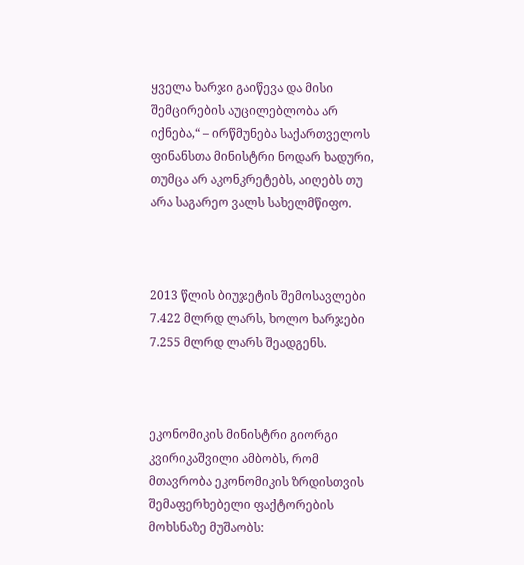ყველა ხარჯი გაიწევა და მისი შემცირების აუცილებლობა არ იქნება,“ – ირწმუნება საქართველოს ფინანსთა მინისტრი ნოდარ ხადური, თუმცა არ აკონკრეტებს, აიღებს თუ არა საგარეო ვალს სახელმწიფო.



2013 წლის ბიუჯეტის შემოსავლები 7.422 მლრდ ლარს, ხოლო ხარჯები 7.255 მლრდ ლარს შეადგენს.



ეკონომიკის მინისტრი გიორგი კვირიკაშვილი ამბობს, რომ მთავრობა ეკონომიკის ზრდისთვის შემაფერხებელი ფაქტორების მოხსნაზე მუშაობს: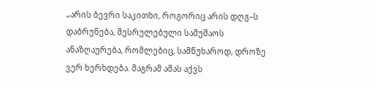„არის ბევრი საკითხი, როგორიც არის დღგ–ს დაბრუნება, შესრულებული სამუშაოს ანაზღაურება, რომლებიც, სამწუხაროდ, დროზე ვერ ხერხდება. მაგრამ ამას აქვს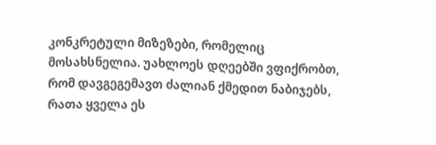კონკრეტული მიზეზები, რომელიც მოსახსნელია. უახლოეს დღეებში ვფიქრობთ, რომ დავგეგემავთ ძალიან ქმედით ნაბიჯებს, რათა ყველა ეს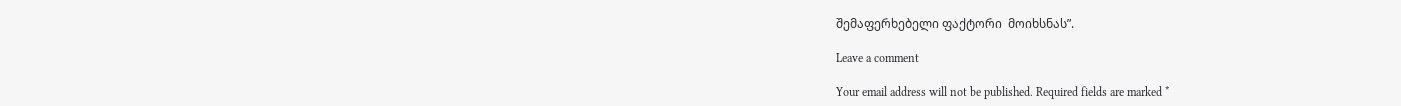შემაფერხებელი ფაქტორი  მოიხსნას”.

Leave a comment

Your email address will not be published. Required fields are marked *